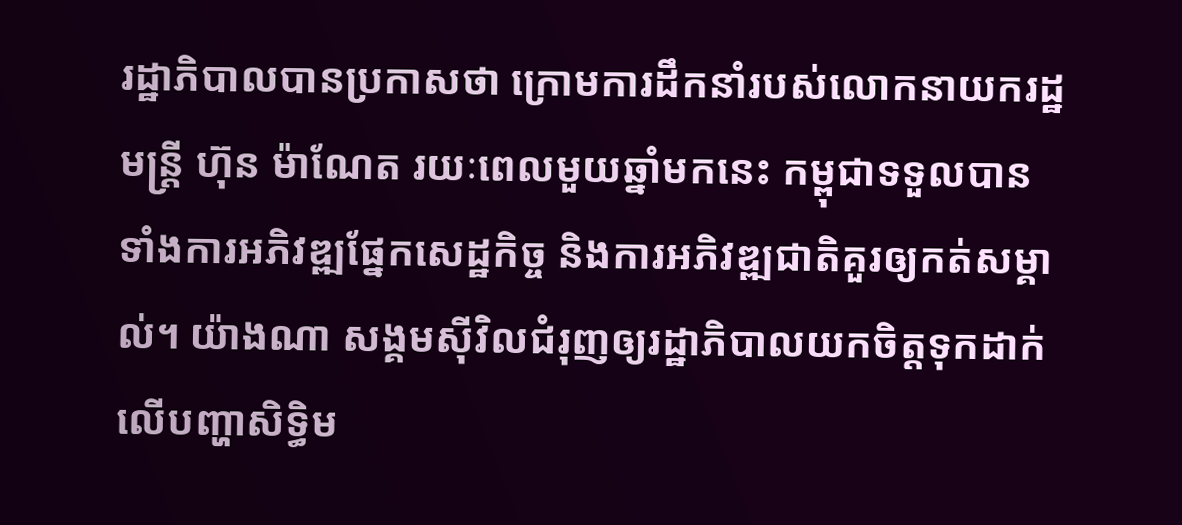រដ្ឋាភិបាលបានប្រកាសថា ក្រោមការដឹកនាំរបស់លោកនាយករដ្ឋមន្ត្រី ហ៊ុន ម៉ាណែត រយៈពេលមួយឆ្នាំមកនេះ កម្ពុជាទទួលបានទាំងការអភិវឌ្ឍផ្នែកសេដ្ឋកិច្ច និងការអភិវឌ្ឍជាតិគួរឲ្យកត់សម្គាល់។ យ៉ាងណា សង្គមស៊ីវិលជំរុញឲ្យរដ្ឋាភិបាលយកចិត្តទុកដាក់លើបញ្ហាសិទ្ធិម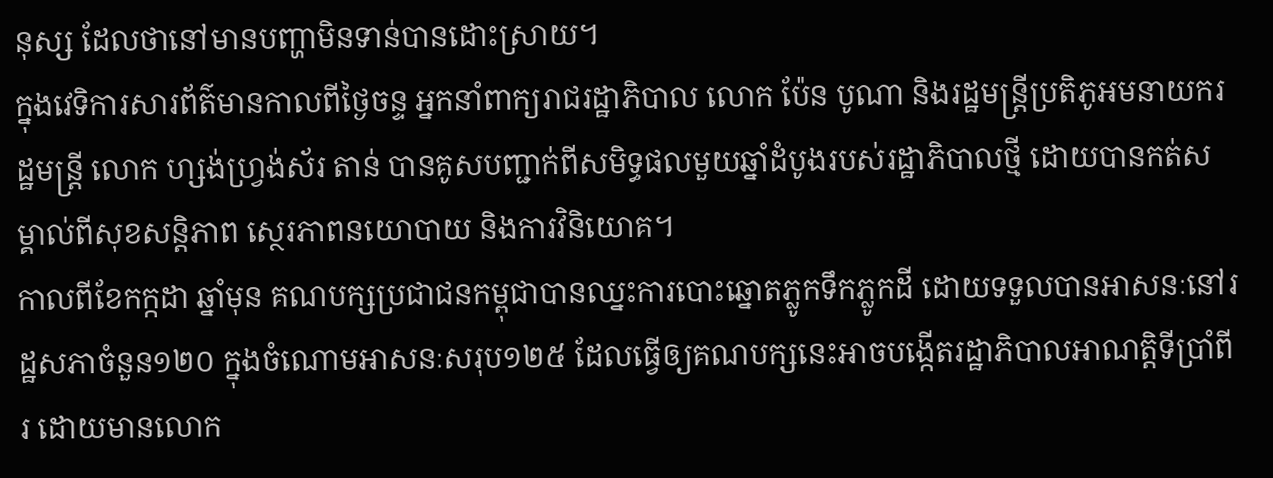នុស្ស ដែលថានៅមានបញ្ហាមិនទាន់បានដោះស្រាយ។
ក្នុងវេទិការសារព័ត៌មានកាលពីថ្ងៃចន្ទ អ្នកនាំពាក្យរាជរដ្ឋាភិបាល លោក ប៉ែន បូណា និងរដ្ឋមន្ត្រីប្រតិភូអមនាយករដ្ឋមន្ត្រី លោក ហ្សង់ហ្វ្រង់ស័រ តាន់ បានគូសបញ្ជាក់ពីសមិទ្ធផលមួយឆ្នាំដំបូងរបស់រដ្ឋាភិបាលថ្មី ដោយបានកត់សម្គាល់ពីសុខសន្តិភាព ស្ថេរភាពនយោបាយ និងការវិនិយោគ។
កាលពីខែកក្កដា ឆ្នាំមុន គណបក្សប្រជាជនកម្ពុជាបានឈ្នះការបោះឆ្នោតភ្លូកទឹកភ្លូកដី ដោយទទួលបានអាសនៈនៅរដ្ឋសភាចំនួន១២០ ក្នុងចំណោមអាសនៈសរុប១២៥ ដែលធ្វើឲ្យគណបក្សនេះអាចបង្កើតរដ្ឋាភិបាលអាណត្តិទីប្រាំពីរ ដោយមានលោក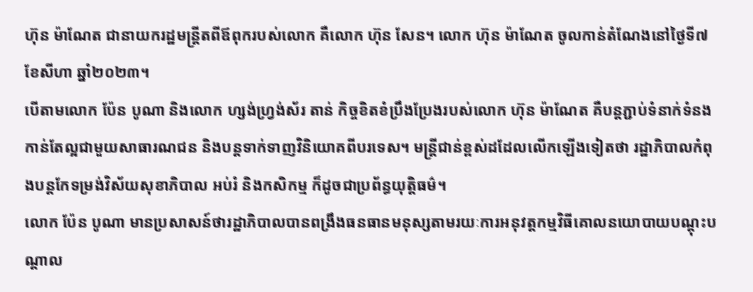ហ៊ុន ម៉ាណែត ជានាយករដ្ឋមន្ត្រីតពីឪពុករបស់លោក គឺលោក ហ៊ុន សែន។ លោក ហ៊ុន ម៉ាណែត ចូលកាន់តំណែងនៅថ្ងៃទី៧ ខែសីហា ឆ្នាំ២០២៣។
បើតាមលោក ប៉ែន បូណា និងលោក ហ្សង់ហ្វ្រង់ស័រ តាន់ កិច្ចខិតខំប្រឹងប្រែងរបស់លោក ហ៊ុន ម៉ាណែត គឺបន្តភ្ជាប់ទំនាក់ទំនងកាន់តែល្អជាមួយសាធារណជន និងបន្តទាក់ទាញវិនិយោគពីបរទេស។ មន្ត្រីជាន់ខ្ពស់ដដែលលើកឡើងទៀតថា រដ្ឋាភិបាលកំពុងបន្តកែទម្រង់វិស័យសុខាភិបាល អប់រំ និងកសិកម្ម ក៏ដូចជាប្រព័ន្ធយុត្តិធម៌។
លោក ប៉ែន បូណា មានប្រសាសន៍ថារដ្ឋាភិបាលបានពង្រឹងធនធានមនុស្សតាមរយៈការអនុវត្តកម្មវិធីគោលនយោបាយបណ្ដុះបណ្ដាល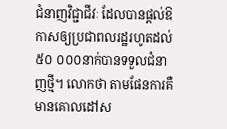ជំនាញវិជ្ជាជីវៈ ដែលបានផ្ដល់ឱកាសឲ្យប្រជាពលរដ្ឋរហូតដល់៥០ ០០០នាក់បានទទួលជំនាញថ្មី។ លោកថា តាមផែនការគឺមានគោលដៅស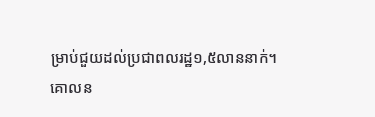ម្រាប់ជួយដល់ប្រជាពលរដ្ឋ១,៥លាននាក់។
គោលន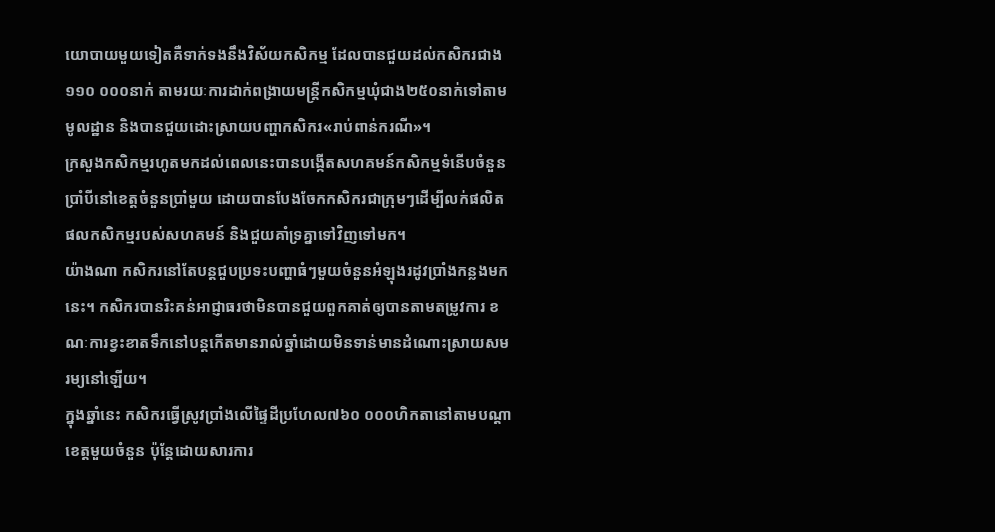យោបាយមួយទៀតគឺទាក់ទងនឹងវិស័យកសិកម្ម ដែលបានជួយដល់កសិករជាង១១០ ០០០នាក់ តាមរយៈការដាក់ពង្រាយមន្ត្រីកសិកម្មឃុំជាង២៥០នាក់ទៅតាមមូលដ្ឋាន និងបានជួយដោះស្រាយបញ្ហាកសិករ«រាប់ពាន់ករណី»។
ក្រសួងកសិកម្មរហូតមកដល់ពេលនេះបានបង្កើតសហគមន៍កសិកម្មទំនើបចំនួនប្រាំបីនៅខេត្តចំនួនប្រាំមួយ ដោយបានបែងចែកកសិករជាក្រុមៗដើម្បីលក់ផលិតផលកសិកម្មរបស់សហគមន៍ និងជួយគាំទ្រគ្នាទៅវិញទៅមក។
យ៉ាងណា កសិករនៅតែបន្តជួបប្រទះបញ្ហាធំៗមួយចំនួនអំឡុងរដូវប្រាំងកន្លងមកនេះ។ កសិករបានរិះគន់អាជ្ញាធរថាមិនបានជួយពួកគាត់ឲ្យបានតាមតម្រូវការ ខណៈការខ្វះខាតទឹកនៅបន្តកើតមានរាល់ឆ្នាំដោយមិនទាន់មានដំណោះស្រាយសមរម្យនៅឡើយ។
ក្នុងឆ្នាំនេះ កសិករធ្វើស្រូវប្រាំងលើផ្ទៃដីប្រហែល៧៦០ ០០០ហិកតានៅតាមបណ្ដាខេត្តមួយចំនួន ប៉ុន្តែដោយសារការ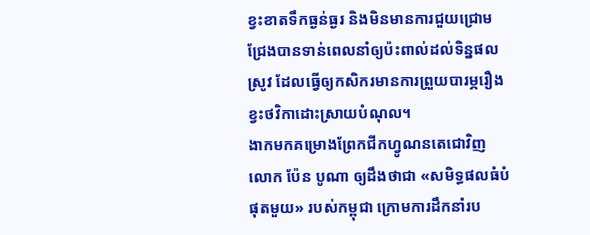ខ្វះខាតទឹកធ្ងន់ធ្ងរ និងមិនមានការជួយជ្រោមជ្រែងបានទាន់ពេលនាំឲ្យប៉ះពាល់ដល់ទិន្នផលស្រូវ ដែលធ្វើឲ្យកសិករមានការព្រួយបារម្ភរឿងខ្វះថវិកាដោះស្រាយបំណុល។
ងាកមកគម្រោងព្រែកជីកហ្វូណនតេជោវិញ លោក ប៉ែន បូណា ឲ្យដឹងថាជា «សមិទ្ធផលធំបំផុតមួយ» របស់កម្ពុជា ក្រោមការដឹកនាំរប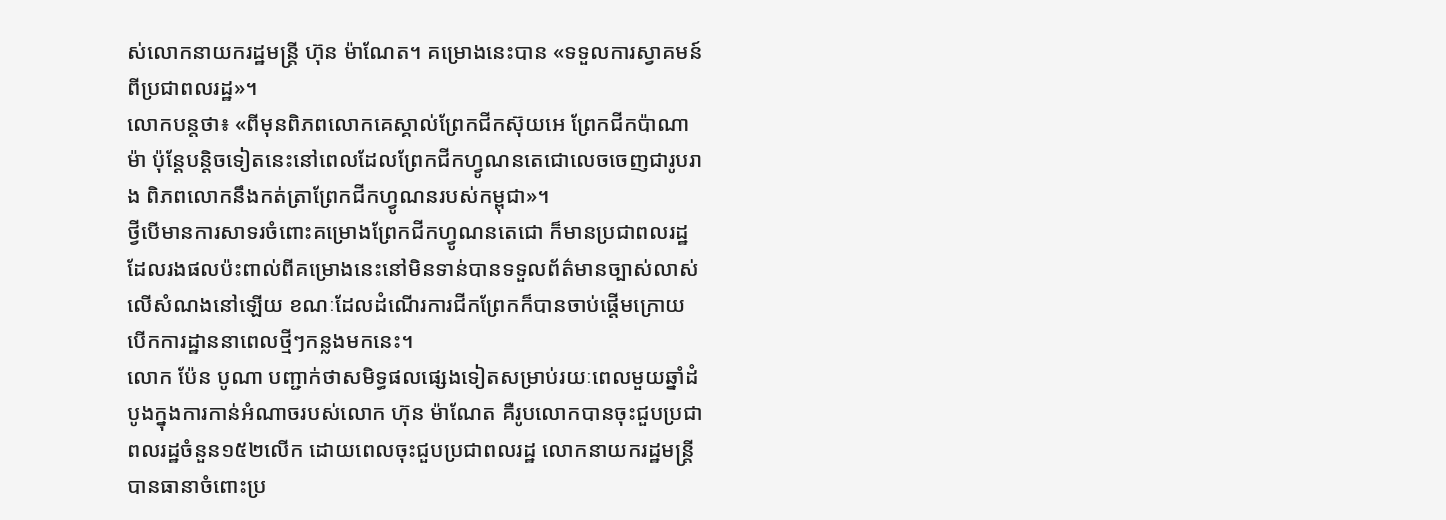ស់លោកនាយករដ្ឋមន្ត្រី ហ៊ុន ម៉ាណែត។ គម្រោងនេះបាន «ទទួលការស្វាគមន៍ពីប្រជាពលរដ្ឋ»។
លោកបន្តថា៖ «ពីមុនពិភពលោកគេស្គាល់ព្រែកជីកស៊ុយអេ ព្រែកជីកប៉ាណាម៉ា ប៉ុន្តែបន្តិចទៀតនេះនៅពេលដែលព្រែកជីកហ្វូណនតេជោលេចចេញជារូបរាង ពិភពលោកនឹងកត់ត្រាព្រែកជីកហ្វូណនរបស់កម្ពុជា»។
ថ្វីបើមានការសាទរចំពោះគម្រោងព្រែកជីកហ្វូណនតេជោ ក៏មានប្រជាពលរដ្ឋដែលរងផលប៉ះពាល់ពីគម្រោងនេះនៅមិនទាន់បានទទួលព័ត៌មានច្បាស់លាស់លើសំណងនៅឡើយ ខណៈដែលដំណើរការជីកព្រែកក៏បានចាប់ផ្ដើមក្រោយបើកការដ្ឋាននាពេលថ្មីៗកន្លងមកនេះ។
លោក ប៉ែន បូណា បញ្ជាក់ថាសមិទ្ធផលផ្សេងទៀតសម្រាប់រយៈពេលមួយឆ្នាំដំបូងក្នុងការកាន់អំណាចរបស់លោក ហ៊ុន ម៉ាណែត គឺរូបលោកបានចុះជួបប្រជាពលរដ្ឋចំនួន១៥២លើក ដោយពេលចុះជួបប្រជាពលរដ្ឋ លោកនាយករដ្ឋមន្ត្រីបានធានាចំពោះប្រ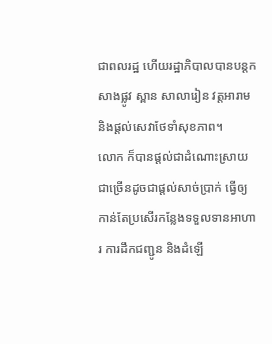ជាពលរដ្ឋ ហើយរដ្ឋាភិបាលបានបន្តកសាងផ្លូវ ស្ពាន សាលារៀន វត្តអារាម និងផ្ដល់សេវាថែទាំសុខភាព។
លោក ក៏បានផ្ដល់ជាដំណោះស្រាយជាច្រើនដូចជាផ្ដល់សាច់ប្រាក់ ធ្វើឲ្យកាន់តែប្រសើរកន្លែងទទួលទានអាហារ ការដឹកជញ្ជូន និងដំឡើ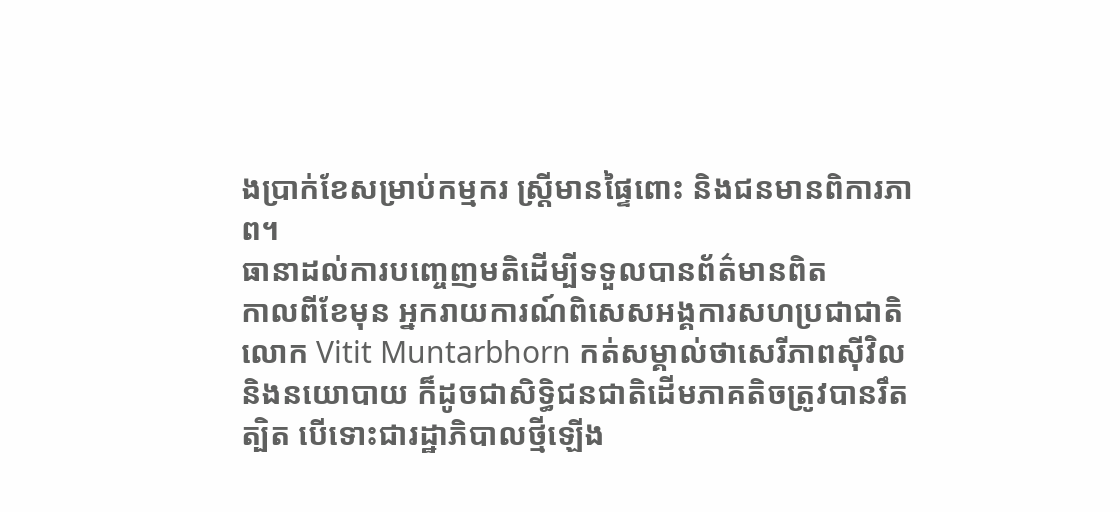ងប្រាក់ខែសម្រាប់កម្មករ ស្រ្តីមានផ្ទៃពោះ និងជនមានពិការភាព។
ធានាដល់ការបញ្ចេញមតិដើម្បីទទួលបានព័ត៌មានពិត
កាលពីខែមុន អ្នករាយការណ៍ពិសេសអង្គការសហប្រជាជាតិលោក Vitit Muntarbhorn កត់សម្គាល់ថាសេរីភាពស៊ីវិល និងនយោបាយ ក៏ដូចជាសិទ្ធិជនជាតិដើមភាគតិចត្រូវបានរឹតត្បិត បើទោះជារដ្ឋាភិបាលថ្មីឡើង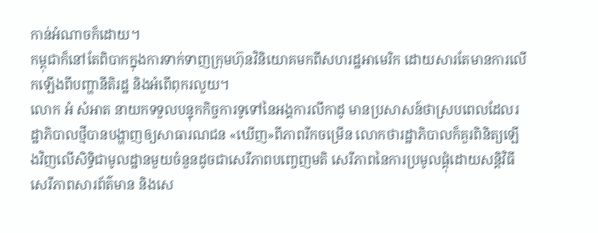កាន់អំណាចក៏ដោយ។
កម្ពុជាក៏នៅតែពិបាកក្នុងការទាក់ទាញក្រុមហ៊ុនវិនិយោគមកពីសហរដ្ឋអាមេរិក ដោយសារតែមានការលើកឡើងពីបញ្ហានីតិរដ្ឋ និងអំពើពុករលួយ។
លោក អំ សំអាត នាយកទទួលបន្ទុកកិច្ចការទូទៅនៃអង្គការលីកាដូ មានប្រសាសន៍ថាស្របពេលដែលរដ្ឋាភិបាលថ្មីបានបង្ហាញឲ្យសាធារណជន «ឃើញ»ពីភាពរីកចម្រើន លោកថារដ្ឋាភិបាលក៏គួរពិនិត្យឡើងវិញលើសិទ្ធិជាមូលដ្ឋានមួយចំនួនដូចជាសេរីភាពបញ្ចេញមតិ សេរីភាពនៃការប្រមូលផ្ដុំដោយសន្តិវិធី សេរីភាពសារព័ត៌មាន និងសេ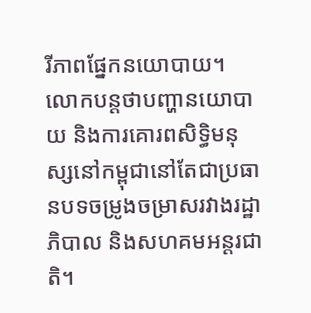រីភាពផ្នែកនយោបាយ។
លោកបន្តថាបញ្ហានយោបាយ និងការគោរពសិទ្ធិមនុស្សនៅកម្ពុជានៅតែជាប្រធានបទចម្រូងចម្រាសរវាងរដ្ឋាភិបាល និងសហគមអន្តរជាតិ។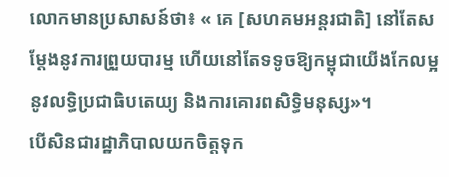លោកមានប្រសាសន៍ថា៖ « គេ [សហគមអន្តរជាតិ] នៅតែសម្តែងនូវការព្រួយបារម្ម ហើយនៅតែទទូចឱ្យកម្ពុជាយើងកែលម្អនូវលទ្ធិប្រជាធិបតេយ្យ និងការគោរពសិទ្ធិមនុស្ស»។
បើសិនជារដ្ឋាភិបាលយកចិត្តទុក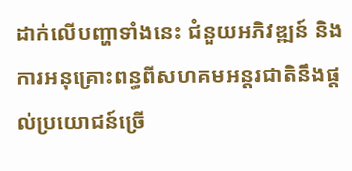ដាក់លើបញ្ហាទាំងនេះ ជំនួយអភិវឌ្ឍន៍ និងការអនុគ្រោះពន្ធពីសហគមអន្តរជាតិនឹងផ្ដល់ប្រយោជន៍ច្រើ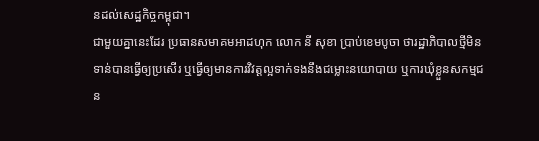នដល់សេដ្ឋកិច្ចកម្ពុជា។
ជាមួយគ្នានេះដែរ ប្រធានសមាគមអាដហុក លោក នី សុខា ប្រាប់ខេមបូចា ថារដ្ឋាភិបាលថ្មីមិនទាន់បានធ្វើឲ្យប្រសើរ ឬធ្វើឲ្យមានការវិវត្តល្អទាក់ទងនឹងជម្លោះនយោបាយ ឬការឃុំខ្លួនសកម្មជន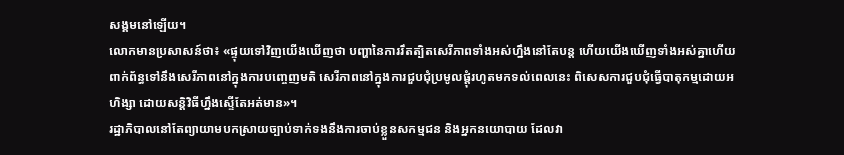សង្គមនៅឡើយ។
លោកមានប្រសាសន៍ថា៖ «ផ្ទុយទៅវិញយើងឃើញថា បញ្ហានៃការរឹតត្បិតសេរីភាពទាំងអស់ហ្នឹងនៅតែបន្ត ហើយយើងឃើញទាំងអស់គ្នាហើយពាក់ព័ន្ធទៅនឹងសេរីភាពនៅក្នុងការបញ្ចេញមតិ សេរីភាពនៅក្នុងការជួបជុំប្រមូលផ្តុំរហូតមកទល់ពេលនេះ ពិសេសការជួបជុំធ្វើបាតុកម្មដោយអហិង្សា ដោយសន្តិវិធីហ្នឹងស្ទើតែអត់មាន»។
រដ្ឋាភិបាលនៅតែព្យាយាមបកស្រាយច្បាប់ទាក់ទងនឹងការចាប់ខ្លួនសកម្មជន និងអ្នកនយោបាយ ដែលវា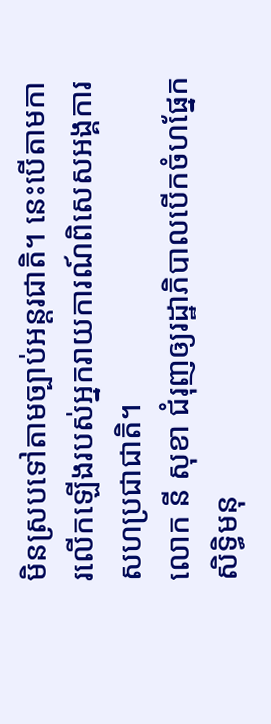មិនស្របទៅតាមច្បាប់អន្តរជាតិ។ នេះបើតាមការលើកឡើងរបស់អ្នករាយការណ៍ពិសេសអង្គការសហប្រជាជាតិ។
លោក នី សុខា ជំរុញឲ្យរដ្ឋាភិបាលបើកចំហផ្នែកសិទ្ធិមនុ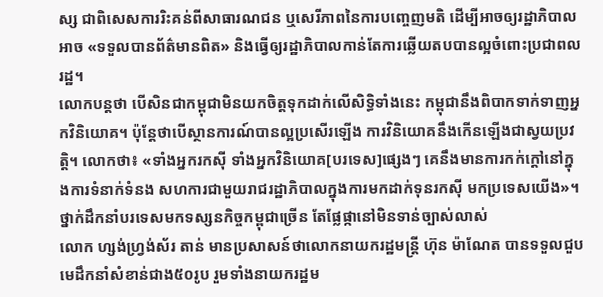ស្ស ជាពិសេសការរិះគន់ពីសាធារណជន ឬសេរីភាពនៃការបញ្ចេញមតិ ដើម្បីអាចឲ្យរដ្ឋាភិបាលអាច «ទទួលបានព័ត៌មានពិត» និងធ្វើឲ្យរដ្ឋាភិបាលកាន់តែការឆ្លើយតបបានល្អចំពោះប្រជាពលរដ្ឋ។
លោកបន្តថា បើសិនជាកម្ពុជាមិនយកចិត្តទុកដាក់លើសិទ្ធិទាំងនេះ កម្ពុជានឹងពិបាកទាក់ទាញអ្នកវិនិយោគ។ ប៉ុន្តែថាបើស្ថានការណ៍បានល្អប្រសើរឡើង ការវិនិយោគនឹងកើនឡើងជាស្វយប្រវត្តិ។ លោកថា៖ «ទាំងអ្នករកស៊ី ទាំងអ្នកវិនិយោគ[បរទេស]ផ្សេងៗ គេនឹងមានការកក់ក្តៅនៅក្នុងការទំនាក់ទំនង សហការជាមួយរាជរដ្ឋាភិបាលក្នុងការមកដាក់ទុនរកស៊ី មកប្រទេសយើង»។
ថ្នាក់ដឹកនាំបរទេសមកទស្សនកិច្ចកម្ពុជាច្រើន តែផ្លែផ្កានៅមិនទាន់ច្បាស់លាស់
លោក ហ្សង់ហ្វ្រង់ស័រ តាន់ មានប្រសាសន៍ថាលោកនាយករដ្ឋមន្ត្រី ហ៊ុន ម៉ាណែត បានទទួលជួបមេដឹកនាំសំខាន់ជាង៥០រូប រួមទាំងនាយករដ្ឋម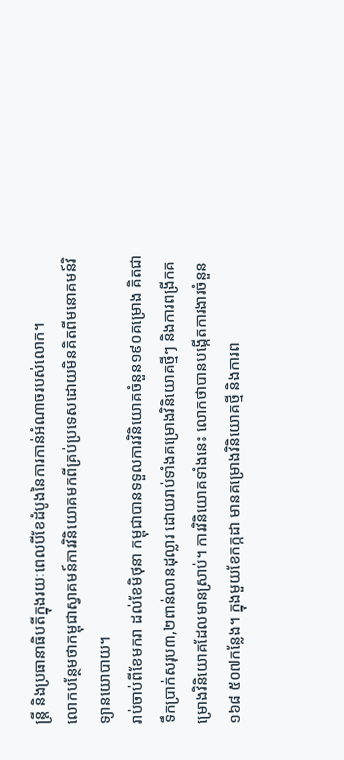ន្ត្រី និងប្រធានាធិបតីក្នុងរយៈពេលបីខែដំបូងនៃការកាន់អំណាចរបស់លោក។
លោកបន្ថែមថាកម្ពុជាស្វាគមន៍ការវិនិយោគមកពីគ្រប់ប្រទេសដោយមិនគិតពីមនោគមន៍វិទ្យានយោបាយ។
រាប់ចាប់ពីខែមករា ដល់ខែមិថុនា កម្ពុជាបានទទួលការវិនិយោគចំនួន១៩០គម្រោង គិតជាទឹកប្រាក់សរុប៣,២ពាន់លានដុល្លារ ដោយរាប់ទាំងគម្រោងវិនិយោគថ្មីៗ និងការពង្រីកគម្រោងវិនិយោគដែលមានស្រាប់។ ការវិនិយោគទាំងនេះ លោកថាបានបង្កើតការងារចំនួន១៦៨ ៥០៧កន្លែង។ ក្នុងមួយខែកក្កដា មានគម្រោងវិនិយោគថ្មី និងការព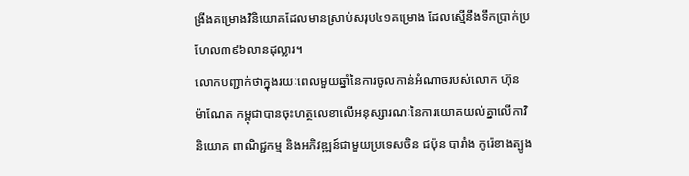ង្រីងគម្រោងវិនិយោគដែលមានស្រាប់សរុប៤១គម្រោង ដែលស្មើនឹងទឹកប្រាក់ប្រហែល៣៩៦លានដុល្លារ។
លោកបញ្ជាក់ថាក្នុងរយៈពេលមួយឆ្នាំនៃការចូលកាន់អំណាចរបស់លោក ហ៊ុន ម៉ាណែត កម្ពុជាបានចុះហត្ថលេខាលើអនុស្សារណៈនៃការយោគយល់គ្នាលើកាវិនិយោគ ពាណិជ្ជកម្ម និងអភិវឌ្ឍន៍ជាមួយប្រទេសចិន ជប៉ុន បារាំង កូរ៉េខាងត្បូង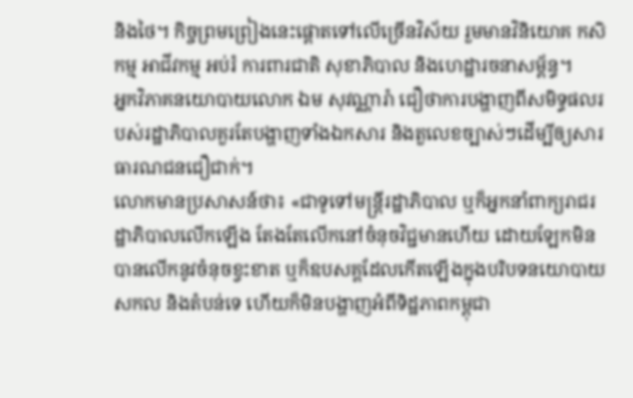និងថៃ។ កិច្ចព្រមព្រៀងនេះផ្ដោតទៅលើច្រើនវិស័យ រួមមានវិនិយោគ កសិកម្ម អាជីវកម្ម អប់រំ ការពារជាតិ សុខាភិបាល និងហេដ្ឋារចនាសម្ព័ន្ធ។
អ្នកវិភាគនយោបាយលោក ឯម សុវណ្ណារ៉ា ជឿថាការបង្ហាញពីសមិទ្ធផលរបស់រដ្ឋាភិបាលគួរតែបង្ហាញទាំងឯកសារ និងតួលេខច្បាស់ៗដើម្បីឲ្យសារធារណជនជឿជាក់។
លោកមានប្រសាសន៍ថា៖ «ជាទូទៅមន្ត្រីរដ្ឋាភិបាល ឬក៏អ្នកនាំពាក្យរាជរដ្ឋាភិបាលលើកឡើង តែងតែលើកនៅចំនុចវិជ្ជមានហើយ ដោយឡែកមិនបានលើកនូវចំនុចខ្វះខាត ឬក៏ឧបសគ្គដែលកើតឡើងក្នុងបរិបទនយោបាយសកល និងតំបន់ទេ ហើយក៏មិនបង្ហាញអំពីទិដ្ឋភាពកម្ពុជា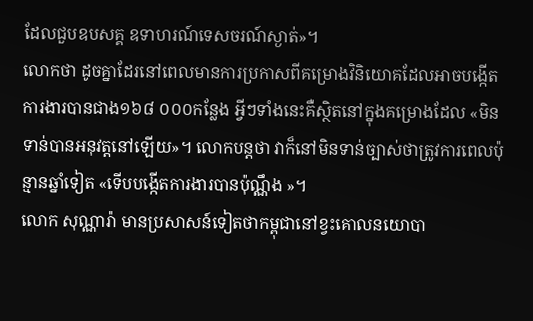ដែលជួបឧបសគ្គ ឧទាហរណ៍ទេសចរណ៍ស្ងាត់»។
លោកថា ដូចគ្នាដែរនៅពេលមានការប្រកាសពីគម្រោងវិនិយោគដែលអាចបង្កើតការងារបានជាង១៦៨ ០០០កន្លែង អ្វីៗទាំងនេះគឺស្ថិតនៅក្នុងគម្រោងដែល «មិនទាន់បានអនុវត្តនៅឡើយ»។ លោកបន្តថា វាក៏នៅមិនទាន់ច្បាស់ថាត្រូវការពេលប៉ុន្មានឆ្នាំទៀត «ទើបបង្កើតការងារបានប៉ុណ្ណឹង »។
លោក សុណ្ណារ៉ា មានប្រសាសន៍ទៀតថាកម្ពុជានៅខ្វះគោលនយោបា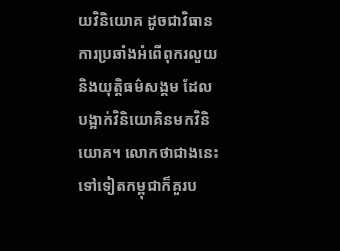យវិនិយោគ ដូចជាវិធានការប្រឆាំងអំពើពុករលួយ និងយុត្តិធម៌សង្គម ដែលបង្អាក់វិនិយោគិនមកវិនិយោគ។ លោកថាជាងនេះទៅទៀតកម្ពុជាក៏គួរប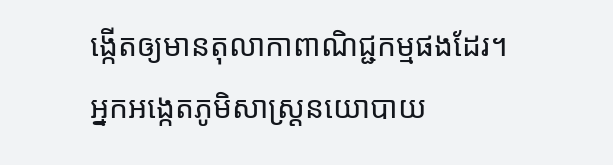ង្កើតឲ្យមានតុលាកាពាណិជ្ជកម្មផងដែរ។
អ្នកអង្កេតភូមិសាស្រ្តនយោបាយ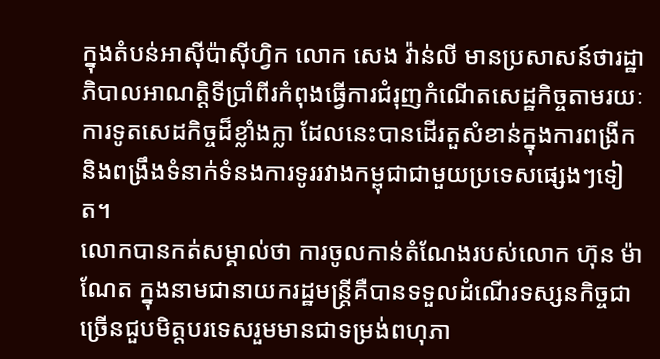ក្នុងតំបន់អាស៊ីប៉ាស៊ីហ្វិក លោក សេង វ៉ាន់លី មានប្រសាសន៍ថារដ្ឋាភិបាលអាណត្តិទីប្រាំពីរកំពុងធ្វើការជំរុញកំណើតសេដ្ឋកិច្ចតាមរយៈការទូតសេដកិច្ចដ៏ខ្លាំងក្លា ដែលនេះបានដើរតួសំខាន់ក្នុងការពង្រីក និងពង្រឹងទំនាក់ទំនងការទូររវាងកម្ពុជាជាមួយប្រទេសផ្សេងៗទៀត។
លោកបានកត់សម្គាល់ថា ការចូលកាន់តំណែងរបស់លោក ហ៊ុន ម៉ាណែត ក្នុងនាមជានាយករដ្ឋមន្ត្រីគឺបានទទួលដំណើរទស្សនកិច្ចជាច្រើនជួបមិត្តបរទេសរួមមានជាទម្រង់ពហុភា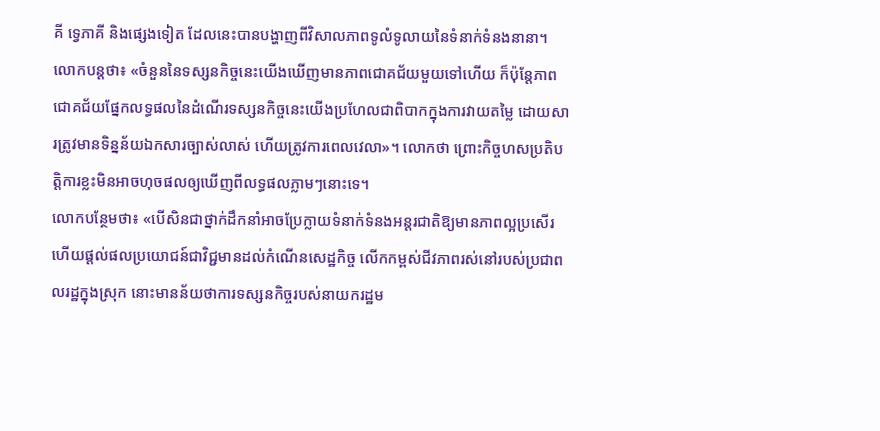គី ទ្វេភាគី និងផ្សេងទៀត ដែលនេះបានបង្ហាញពីវិសាលភាពទូលំទូលាយនៃទំនាក់ទំនងនានា។
លោកបន្តថា៖ «ចំនួននៃទស្សនកិច្ចនេះយើងឃើញមានភាពជោគជ័យមួយទៅហើយ ក៏ប៉ុន្តែភាពជោគជ័យផ្នែកលទ្ធផលនៃដំណើរទស្សនកិច្ចនេះយើងប្រហែលជាពិបាកក្នុងការវាយតម្លៃ ដោយសារត្រូវមានទិន្នន័យឯកសារច្បាស់លាស់ ហើយត្រូវការពេលវេលា»។ លោកថា ព្រោះកិច្ចហសប្រតិបត្តិការខ្លះមិនអាចហុចផលឲ្យឃើញពីលទ្ធផលភ្លាមៗនោះទេ។
លោកបន្ថែមថា៖ «បើសិនជាថ្នាក់ដឹកនាំអាចប្រែក្លាយទំនាក់ទំនងអន្តរជាតិឱ្យមានភាពល្អប្រសើរ ហើយផ្តល់ផលប្រយោជន៍ជាវិជ្ជមានដល់កំណើនសេដ្ឋកិច្ច លើកកម្ពស់ជីវភាពរស់នៅរបស់ប្រជាពលរដ្ឋក្នុងស្រុក នោះមានន័យថាការទស្សនកិច្ចរបស់នាយករដ្ឋម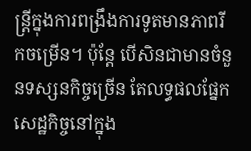ន្រ្តីក្នុងការពង្រឹងការទូតមានភាពរីកចម្រើន។ ប៉ុន្តែ បើសិនជាមានចំនួនទស្សនកិច្ចច្រើន តែលទ្ធផលផ្នែកសេដ្ឋកិច្ចនៅក្នុង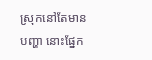ស្រុកនៅតែមានបញ្ហា នោះផ្នែក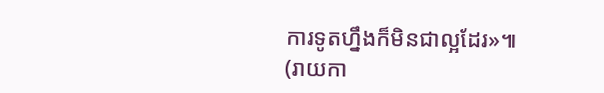ការទូតហ្នឹងក៏មិនជាល្អដែរ»៕
(រាយកា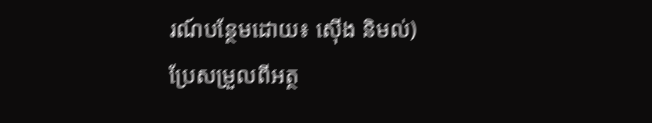រណ៍បន្ថែមដោយ៖ ស៊ើង និមល់)
ប្រែសម្រួលពីអត្ថ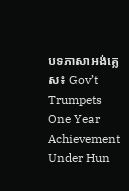បទភាសាអង់គ្លេស៖ Gov’t Trumpets One Year Achievement Under Hun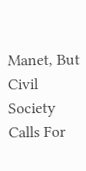Manet, But Civil Society Calls For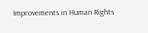Improvements in Human Rights